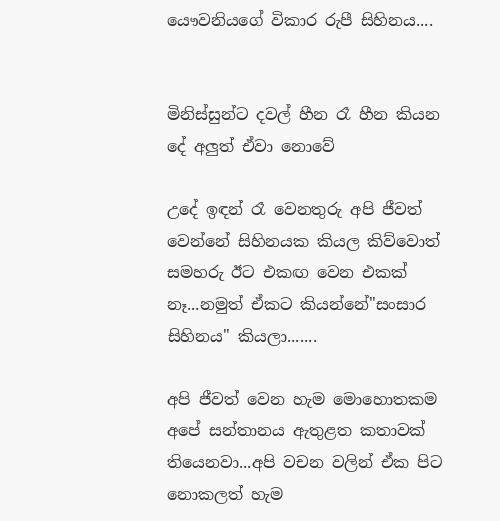යෞවනියගේ විකාර රුපී සිහිනය....


මිනිස්සුන්ට දවල් හීන රෑ හීන කියන දේ අලුත් ඒවා නොවේ

උදේ ඉඳන් රෑ වෙනතුරු අපි ජීවත් වෙන්නේ සිහිනයක කියල කිව්වොත් සමහරු ඊට එකඟ වෙන එකක් නෑ...නමුත් ඒකට කියන්නේ"සංසාර සිහිනය" කියලා.......

අපි ජීවත් වෙන හැම මොහොතකම අපේ සන්තානය ඇතුළත කතාවක් තියෙනවා...අපි වචන වලින් ඒක පිට නොකලත් හැම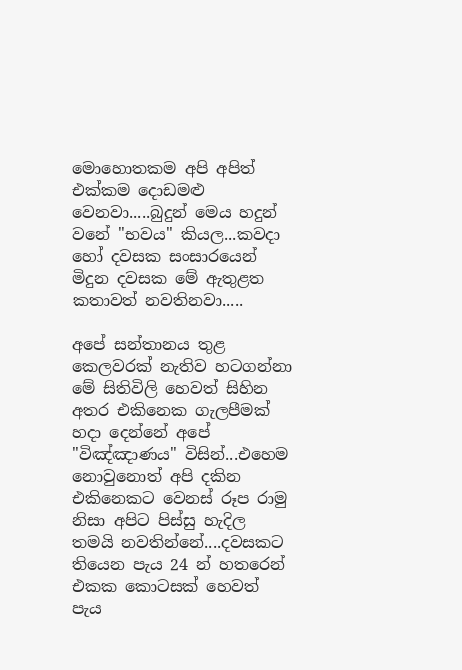මොහොතකම අපි අපිත් එක්කම දොඩමළු වෙනවා.....බුදුන් මෙය හදුන් වනේ "භවය" කියල...කවදා හෝ දවසක සංසාරයෙන් මිදුන දවසක මේ ඇතුළත කතාවත් නවතිනවා.....

අපේ සන්තානය තුළ කෙලවරක් නැතිව හටගන්නා මේ සිතිවිලි හෙවත් සිහින අතර එකිනෙක ගැලපීමක් හදා දෙන්නේ අපේ "විඤ්ඤාණය" විසින්...එහෙම නොවුනොත් අපි දකින එකිනෙකට වෙනස් රූප රාමු නිසා අපිට පිස්සු හැදිල තමයි නවතින්නේ....දවසකට තියෙන පැය 24 න් හතරෙන් එකක කොටසක් හෙවත් පැය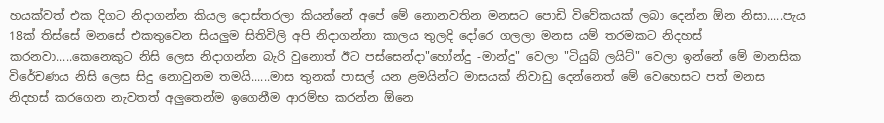හයක්වත් එක දිගට නිදාගන්න කියල දොස්තරලා කියන්නේ අපේ මේ නොනවතින මනසට පොඩි විවේකයක් ලබා දෙන්න ඕන නිසා.....පැය 18ක් තිස්සේ මනසේ එකතුවෙන සියලුම සිතිවිලි අපි නිදාගන්නා කාලය තුලදි දෝරෙ ගලලා මනස යම් තරමකට නිදහස් කරනවා.....කෙනෙකුට නිසි ලෙස නිදාගන්න බැරි වුනොත් ඊට පස්සෙන්දා"හෝන්දු -මාන්දු" වෙලා "ටියුබ් ලයිට්" වෙලා ඉන්නේ මේ මානසික විරේචණය නිසි ලෙස සිදු නොවුනම තමයි......මාස තුනක් පාසල් යන ළමයින්ට මාසයක් නිවාඩු දෙන්නෙත් මේ වෙහෙසට පත් මනස නිදහස් කරගෙන නැවතත් අලුතෙන්ම ඉගෙනීම ආරම්භ කරන්න ඕනෙ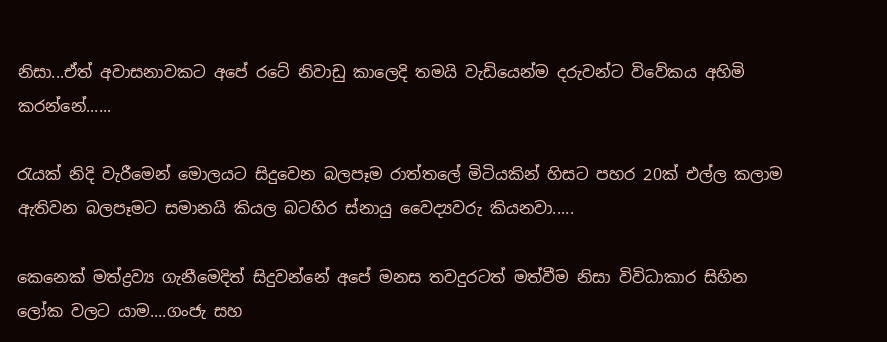නිසා...ඒත් අවාසනාවකට අපේ රටේ නිවාඩු කාලෙදි තමයි වැඩියෙන්ම දරුවන්ට විවේකය අහිමි කරන්නේ......

රැයක් නිදි වැරීමෙන් මොලයට සිදුවෙන බලපෑම රාත්තලේ මිටියකින් හිසට පහර 20ක් එල්ල කලාම ඇතිවන බලපෑමට සමානයි කියල බටහිර ස්නායු වෛද්‍යවරු කියනවා.....

කෙනෙක් මත්ද්‍රව්‍ය ගැනීමෙදිත් සිදුවන්නේ අපේ මනස තවදුරටත් මත්වීම නිසා විවිධාකාර සිහින ලෝක වලට යාම....ගංජැ සහ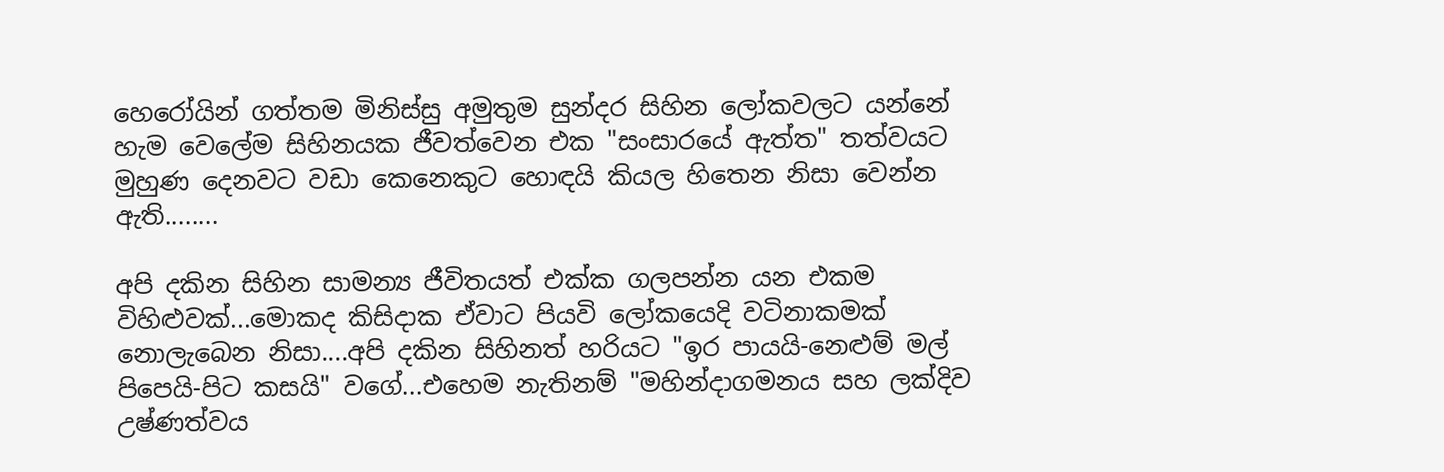හෙරෝයින් ගත්තම මිනිස්සු අමුතුම සුන්දර සිහින ලෝකවලට යන්නේ හැම වෙලේම සිහිනයක ජීවත්වෙන එක "සංසාරයේ ඇත්ත" තත්වයට මුහුණ දෙනවට වඩා කෙනෙකුට හොඳයි කියල හිතෙන නිසා වෙන්න ඇති........

අපි දකින සිහින සාමන්‍ය ජීවිතයත් එක්ක ගලපන්න යන එකම විහිළුවක්...මොකද කිසිදාක ඒවාට පියවි ලෝකයෙදි වටිනාකමක් නොලැබෙන නිසා....අපි දකින සිහිනත් හරියට "ඉර පායයි-නෙළුම් මල් පිපෙයි-පිට කසයි" වගේ...එහෙම නැතිනම් "මහින්දාගමනය සහ ලක්දිව උෂ්ණත්වය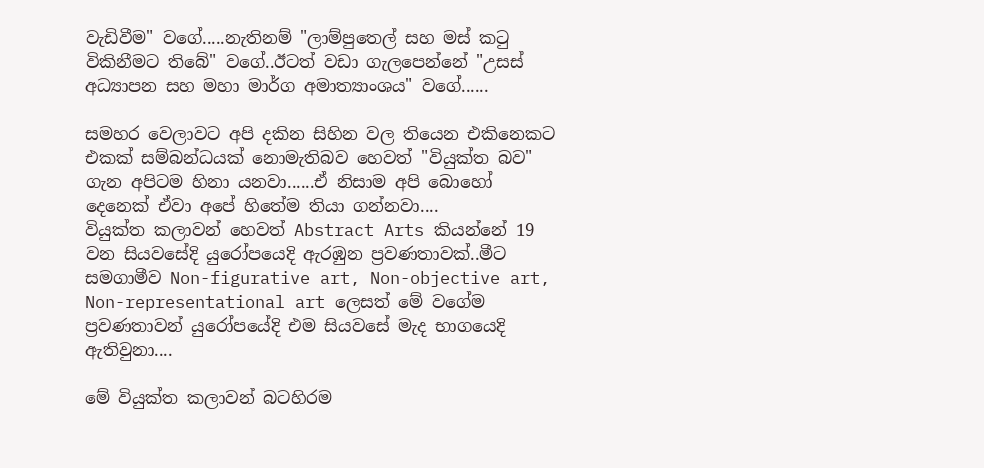වැඩිවීම" වගේ.....නැතිනම් "ලාම්පුතෙල් සහ මස් කටු විකිනීමට තිබේ" වගේ..ඊටත් වඩා ගැලපෙන්නේ "උසස් අධ්‍යාපන සහ මහා මාර්ග අමාත්‍යාංශය" වගේ......

සමහර වෙලාවට අපි දකින සිහින වල තියෙන එකිනෙකට එකක් සම්බන්ධයක් නොමැතිබව හෙවත් "වියුක්ත බව" ගැන අපිටම හිනා යනවා......ඒ නිසාම අපි බොහෝ දෙනෙක් ඒවා අපේ හිතේම තියා ගන්නවා....
වියුක්ත කලාවන් හෙවත් Abstract Arts කියන්නේ 19 වන සියවසේදි යුරෝපයෙදි ඇරඹුන ප්‍රවණතාවක්..මීට සමගාමීව Non-figurative art, Non-objective art, Non-representational art ලෙසත් මේ වගේම ප්‍රවණතාවන් යුරෝපයේදි එම සියවසේ මැද භාගයෙදි ඇතිවුනා....

මේ වියුක්ත කලාවන් බටහිරම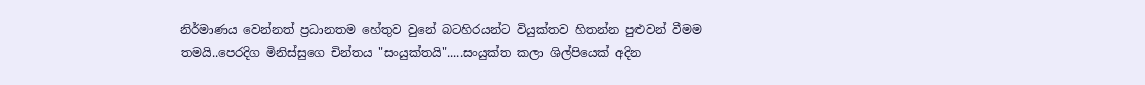නිර්මාණය වෙන්නත් ප්‍රධානතම හේතුව වුනේ බටහිරයන්ට වියුක්තව හිතන්න පුළුවන් වීමම තමයි..පෙරදිග මිනිස්සුගෙ චින්තය "සංයුක්තයි".....සංයුක්ත කලා ශිල්පියෙක් අදින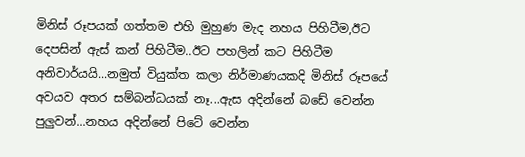මිනිස් රූපයක් ගත්තම එහි මුහුණ මැද නහය පිහිටීම,ඊට දෙපසින් ඇස් කන් පිහිටීම..ඊට පහලින් කට පිහිටීම අනිවාර්යයි...නමුත් වියුක්ත කලා නිර්මාණයකදි මිනිස් රූපයේ අවයව අතර සම්බන්ධයක් නෑ...ඇස අදින්නේ බඩේ වෙන්න පුලුවන්...නහය අදින්නේ පිටේ වෙන්න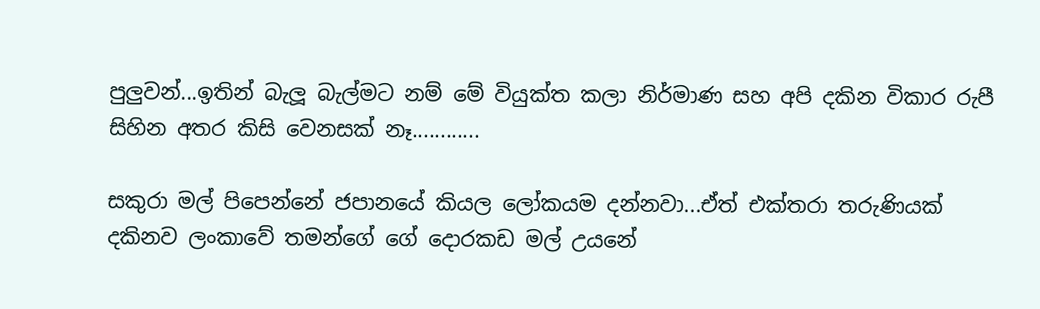පුලුවන්...ඉතින් බැලූ බැල්මට නම් මේ වියුක්ත කලා නිර්මාණ සහ අපි දකින විකාර රුපී සිහින අතර කිසි වෙනසක් නෑ............

සකුරා මල් පිපෙන්නේ ජපානයේ කියල ලෝකයම දන්නවා...ඒත් එක්තරා තරුණියක් දකිනව ලංකාවේ තමන්ගේ ගේ දොරකඩ මල් උයනේ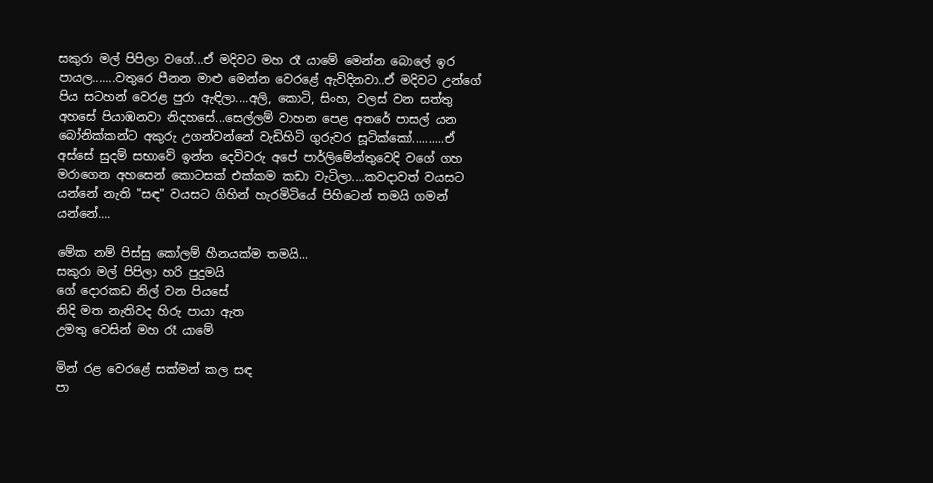සකුරා මල් පිපිලා වගේ...ඒ මදිවට මහ රෑ යාමේ මෙන්න බොලේ ඉර පායල.......වතුරෙ පීනන මාළු මෙන්න වෙරළේ ඇවිදිනවා..ඒ මදිවට උන්ගේ පිය සටහන් වෙරළ පුරා ඇඳිලා....අලි, කොටි, සිංහ, වලස් වන සත්තු අහසේ පියාඹනවා නිදහසේ...සෙල්ලම් වාහන පෙළ අතරේ පාසල් යන බෝනික්කන්ට අකුරු උගන්වන්නේ වැඩිහිටි ගුරුවර සූටික්කෝ..........ඒ අස්සේ සුදම් සභාවේ ඉන්න දෙවිවරු අපේ පාර්ලිමේන්තුවෙදි වගේ ගහ මරාගෙන අහසෙන් කොටසක් එක්කම කඩා වැටිලා....කවදාවත් වයසට යන්නේ නැති "සඳ" වයසට ගිහින් හැරමිටියේ පිහිටෙන් තමයි ගමන් යන්නේ....

මේක නම් පිස්සු කෝලම් හීනයක්ම තමයි...
සකුරා මල් පිපිලා හරි පුදුමයි
ගේ දොරකඩ නිල් වන පියසේ
නිදි මත නැතිවද හිරු පායා ඇත
උමතු වෙසින් මහ රෑ යාමේ

මින් රළ වෙරළේ සක්මන් කල සඳ
පා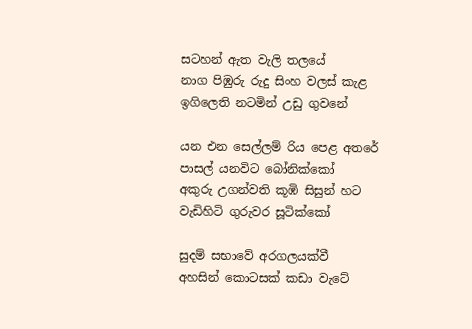සටහන් ඇත වැලි තලයේ
නාග පිඹුරු රුදු සිංහ වලස් කැළ
ඉගිලෙති නටමින් උඩු ගුවනේ

යන එන සෙල්ලම් රිය පෙළ අතරේ
පාසල් යනවිට බෝනික්කෝ
අකුරු උගන්වති කූඹි සිසුන් හට
වැඩිහිටි ගුරුවර සූටික්කෝ

සුදම් සභාවේ අරගලයක්වී
අහසින් කොටසක් කඩා වැටේ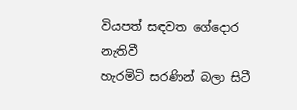වියපත් සඳවත ගේදොර නැතිවී
හැරමිටි සරණින් බලා සිටී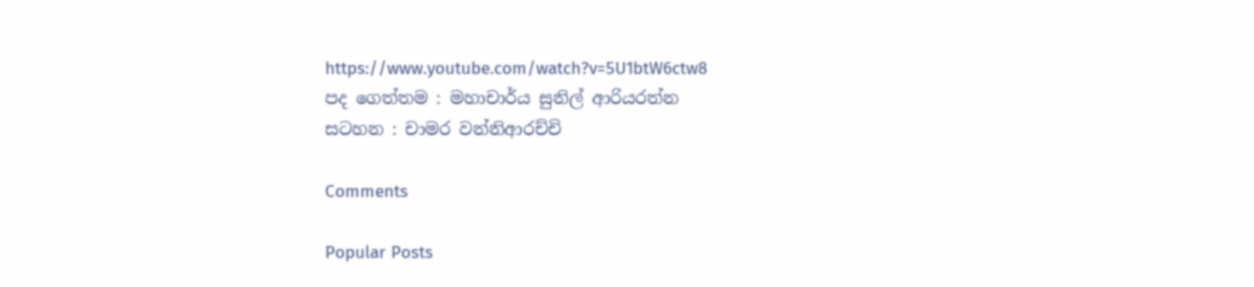https://www.youtube.com/watch?v=5U1btW6ctw8
පද ගෙත්තම : මහාචාර්ය සුනිල් ආරියරත්න
සටහන : චාමර වන්නිආරච්චි

Comments

Popular Posts